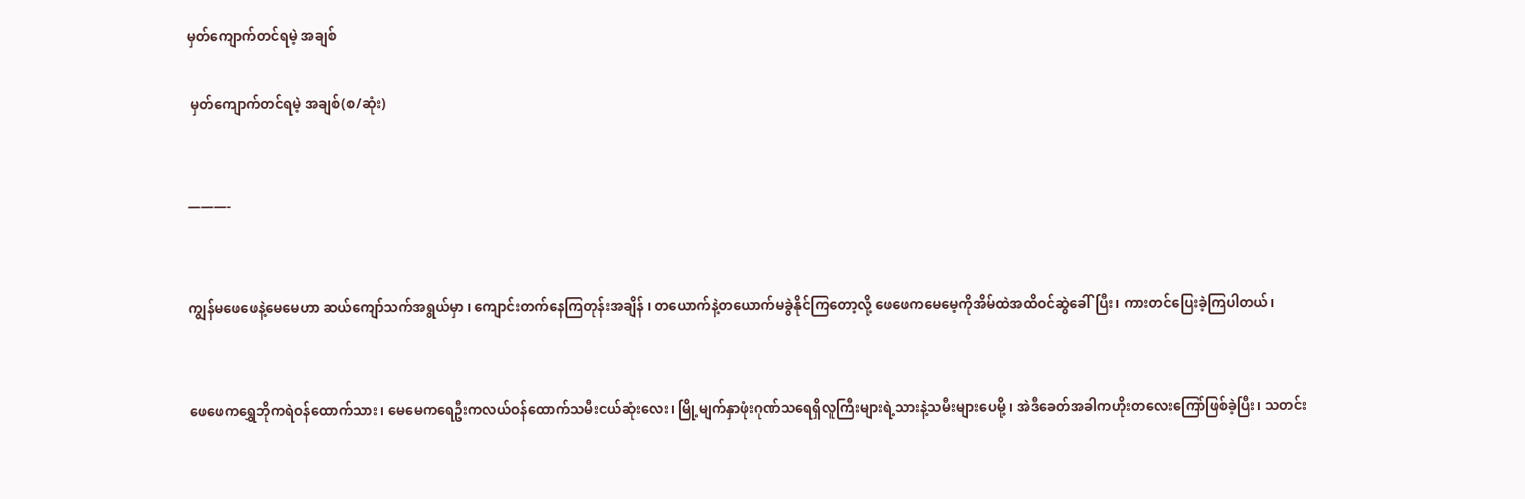မှတ်ကျောက်တင်ရမဲ့ အချစ်

 မှတ်ကျောက်တင်ရမဲ့ အချစ်(စ/ဆုံး)


———-


ကျွန်မဖေဖေနဲ့မေမေဟာ ဆယ်ကျော်သက်အရွယ်မှာ ၊ ကျောင်းတက်နေကြတုန်းအချိန် ၊ တယောက်နဲ့တယောက်မခွဲနိုင်ကြတော့လို့ ဖေဖေကမေမေ့ကိုအိမ်ထဲအထိဝင်ဆွဲခေါ်ပြီး၊ ကားတင်ပြေးခဲ့ကြပါတယ်၊


ဖေဖေကရွှေဘိုကရဲဝန်ထောက်သား၊ မေမေကရေဦးကလယ်ဝန်ထောက်သမီးငယ်ဆုံးလေး၊ မြို့မျက်နှာဖုံးဂုဏ်သရေရှိလူကြီးများရဲ့သားနဲ့သမီးများပေမို့ ၊ အဲဒီခေတ်အခါကဟိုးတလေးကြော်ဖြစ်ခဲ့ပြီး၊ သတင်း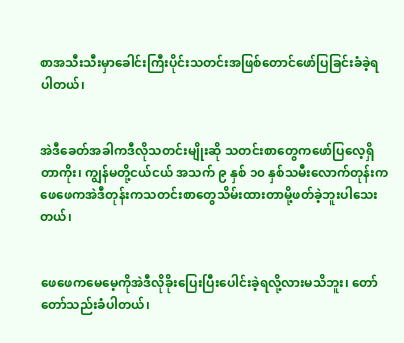စာအသီးသီးမှာခေါင်းကြီးပိုင်းသတင်းအဖြစ်တောင်ဖော်ပြခြင်းခံခဲ့ရပါတယ်၊


အဲဒီခေတ်အခါကဒီလိုသတင်းမျိုးဆို သတင်းစာတွေကဖော်ပြလေ့ရှိတာကိုး၊ ကျွန်မတို့ငယ်ငယ် အသက် ၉ နှစ် ၁၀ နှစ်သမီးလောက်တုန်းကဖေဖေကအဲဒီတုန်းကသတင်းစာတွေသိမ်းထားတာမို့ဖတ်ခဲ့ဘူးပါသေးတယ်၊


ဖေဖေကမေမေ့ကိုအဲဒီလိုခိုးပြေးပြီးပေါင်းခဲ့ရလို့လားမသိဘူး၊ တော်တော်သည်းခံပါတယ်၊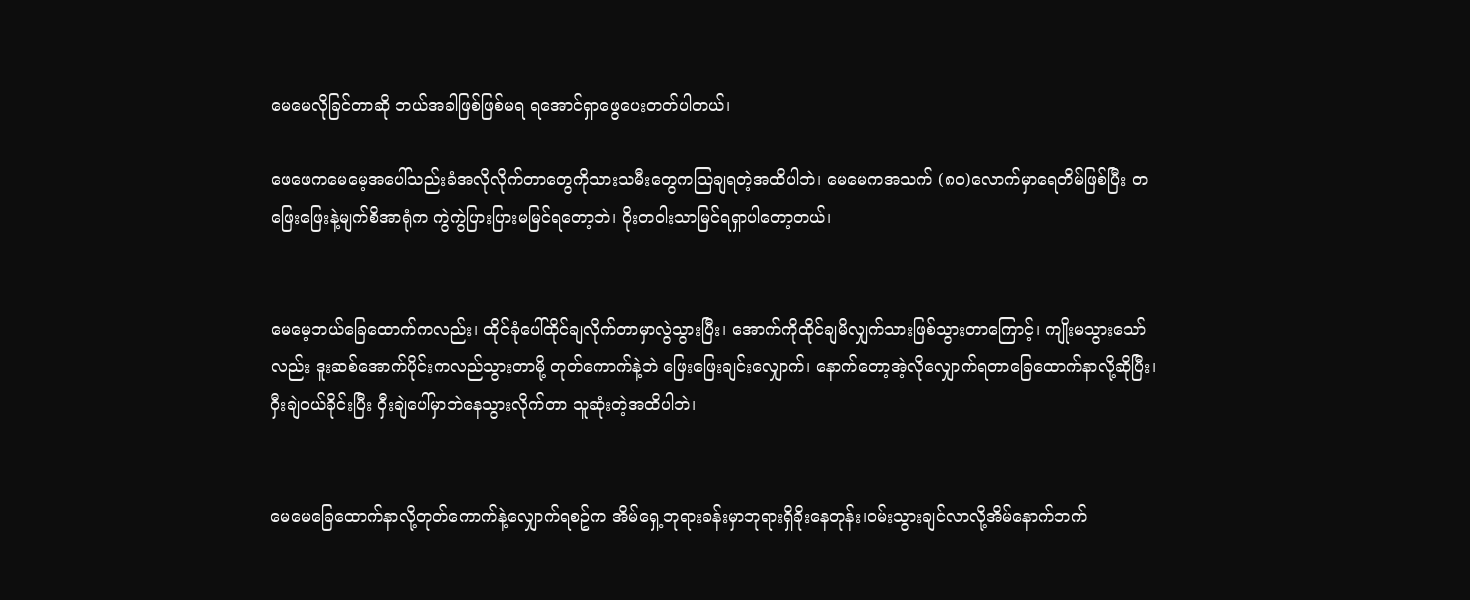မေမေလိုခြင်တာဆို ဘယ်အခါဖြစ်ဖြစ်မရ ရအောင်ရှာဖွေပေးတတ်ပါတယ်၊

ဖေဖေကမေမေ့အပေါ်သည်းခံအလိုလိုက်တာတွေကိုသားသမီးတွေကသြချရတဲ့အထိပါဘဲ၊ မေမေကအသက် (၈၀)လောက်မှာရေတိမ်ဖြစ်ပြီး တဖြေးဖြေးနဲ့မျက်စိအာရုံက ကွဲကွဲပြားပြားမမြင်ရတော့ဘဲ၊ ဝိုးတဝါးသာမြင်ရရှာပါတော့တယ်၊


မေမေ့ဘယ်ခြေထောက်ကလည်း၊ ထိုင်ခုံပေါ်ထိုင်ချလိုက်တာမှာလွဲသွားပြီး၊ အောက်ကိုထိုင်ချမိလျှက်သားဖြစ်သွားတာကြောင့်၊ ကျိုးမသွားသော်လည်း ဒူးဆစ်အောက်ပိုင်းကလည်သွားတာမို့ တုတ်ကောက်နဲ့ဘဲ ဖြေးဖြေးချင်းလျှောက်၊ နောက်တော့အဲ့လိုလျှောက်ရတာခြေထောက်နာလို့ဆိုပြီး၊ဝှီးချဲဝယ်ခိုင်းပြီး ဝှီးချဲပေါ်မှာဘဲနေသွားလိုက်တာ သူဆုံးတဲ့အထိပါဘဲ၊


မေမေခြေထောက်နာလို့တုတ်ကောက်နဲ့လျှောက်ရစဥ်က အိမ်ရှေ့ဘုရားခန်းမှာဘုရားရှိခိုးနေတုန်း၊ဝမ်းသွားချင်လာလို့အိမ်နောက်ဘက်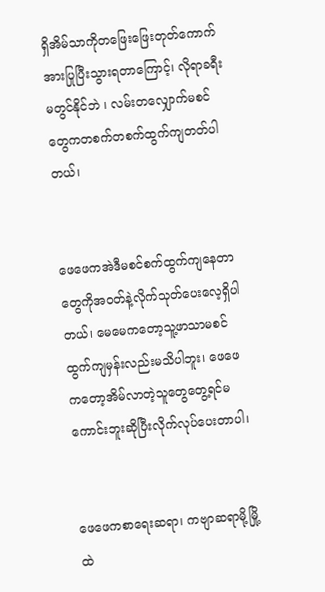ရှိအိမ်သာကိုတဖြေးဖြေးတုတ်ကောက်အားပြုပြီးသွားရတာကြောင့်၊ လိုရာခရီးမတွင်နိုင်ဘဲ ၊ လမ်းတလျှောက်မစင်တွေကတစက်တစက်ထွက်ကျတတ်ပါတယ်၊


ဖေဖေကအဲဒီမစင်စက်ထွက်ကျနေတာတွေကိုအဝတ်နဲ့လိုက်သုတ်ပေးလေ့ရှိပါတယ်၊ မေမေကတော့သူ့ဖာသာမစင်ထွက်ကျမှန်းလည်းမသိပါဘူး၊ ဖေဖေကတော့အိမ်လာတဲ့သူတွေတွေ့ရင်မကောင်းဘူးဆိုပြီးလိုက်လုပ်ပေးတာပါ၊


ဖေဖေကစာရေးဆရာ၊ ကဗျာဆရာမို့မြို့ထဲ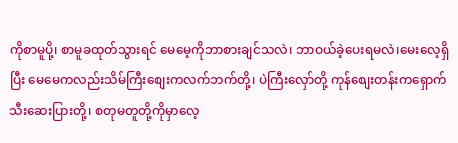ကိုစာမူပို့၊ စာမူခထုတ်သွားရင် မေမေ့ကိုဘာစားချင်သလဲ၊ ဘာဝယ်ခဲ့ပေးရမလဲ၊မေးလေ့ရှိပြီး မေမေကလည်းသိမ်ကြီးစျေးကလက်ဘက်တို့၊ ပဲကြီးလှော်တို့ ကုန်စျေးတန်းကရှောက်သီးဆေးပြားတို့၊ စတုမတူတို့ကိုမှာလေ့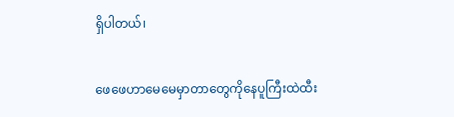ရှိပါတယ်၊


ဖေဖေဟာမေမေမှာတာတွေကိုနေပူကြီးထဲထီး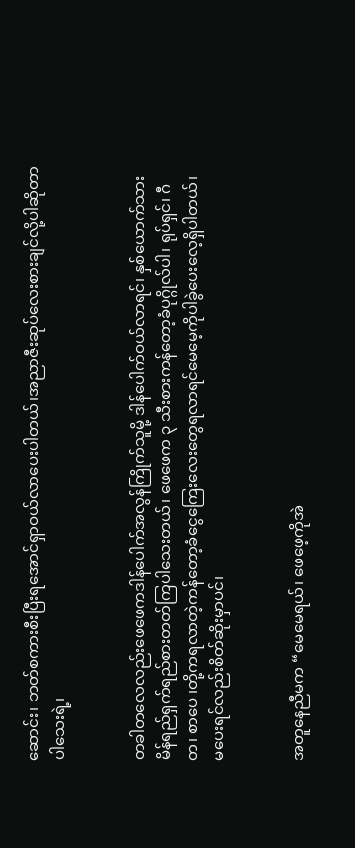ဆောင်း၊ ဘတ်စကားစီးပြီးရအောင်ရှာဝယ်လာပေးပါတယ်၊အညာဇီးဆုပ်လေးစားချင်လို့ပါဆိုတာပါသေးရဲ့၊


တခါတလေလည်းဖေဖေကဒါန်ပေါက်အလွန်ကြိုက်သူမို့ ဒါန်ပေါက်ဝယ်လာရင်၊ နှစ်ယောက်သားမိန်ရည်ရှက်ရည်စားတတ်ကြပါသေးတယ်၊ ဖေဖေက ၃ သီးစားကန်တော့ခံပုဂ္ဂိုလ်ပါ၊ ရုပ်ရှင်၊ ဂီတ၊ စာပေ ၊တို့ကရလာတဲ့ကန်တော့ခံငွေကြေးလေးတွေရလာရင်မေမေ့ကိုပါခွဲပေးလေ့ရှိပါတယ်၊ မပေးရင်လည်းစိတ်ဆိုးမှာပင်၊


အတူနေညီမက “မေမေရယ်၊ ဖေဖေ့ကိုအဲ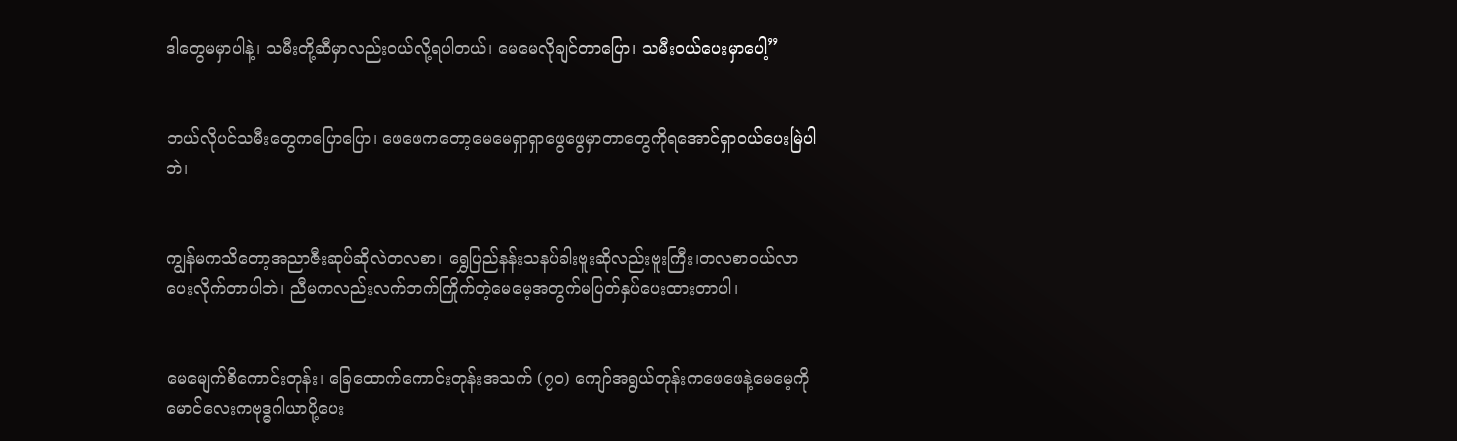ဒါတွေမမှာပါနဲ့၊ သမီးတို့ဆီမှာလည်းဝယ်လို့ရပါတယ်၊ မေမေလိုချင်တာပြော၊ သမီးဝယ်ပေးမှာပေါ့”


ဘယ်လိုပင်သမီးတွေကပြောပြော၊ ဖေဖေကတော့မေမေရှာရှာဖွေဖွေမှာတာတွေကိုရအောင်ရှာဝယ်ပေးမြဲပါဘဲ၊


ကျွန်မကသိတော့အညာဇီးဆုပ်ဆိုလဲတလစာ၊ ရွှေပြည်နန်းသနပ်ခါးဗူးဆိုလည်းဗူးကြီး၊တလစာဝယ်လာပေးလိုက်တာပါဘဲ၊ ညီမကလည်းလက်ဘက်ကြိုက်တဲ့မေမေ့အတွက်မပြတ်နှပ်ပေးထားတာပါ၊


မေမျေက်စိကောင်းတုန်း၊ ခြေထောက်ကောင်းတုန်းအသက် (၇၀) ကျော်အရွယ်တုန်းကဖေဖေနဲ့မေမေ့ကိုမောင်လေးကဗုဒ္ဓဂါယာပို့ပေး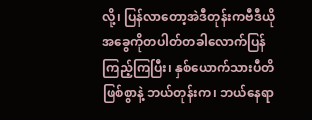လို့၊ ပြန်လာတော့အဲဒီတုန်းကဗီဒီယိုအခွေကိုတပါတ်တခါလောက်ပြန်ကြည့်ကြပြီး၊ နှစ်ယောက်သားပီတိဖြစ်စွာနဲ့ ဘယ်တုန်းက၊ ဘယ်နေရာ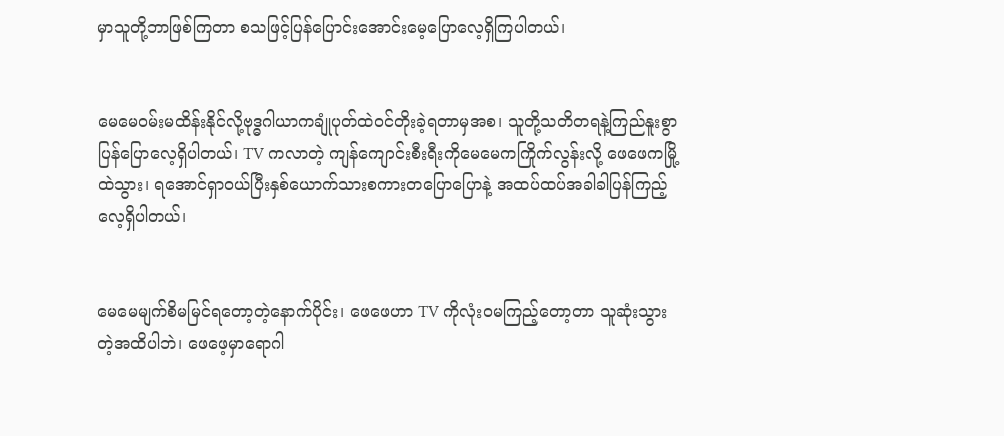မှာသူတို့ဘာဖြစ်ကြတာ စသဖြင့်ပြန်ပြောင်းအောင်းမေ့ပြောလေ့ရှိကြပါတယ်၊


မေမေဝမ်းမထိန်းနိုင်လို့ဗုဒ္ဓဂါယာကချုံပုတ်ထဲဝင်တိုးခဲ့ရတာမှအစ၊ သူတို့သတိတရနဲ့ကြည်နူးစွာပြန်ပြောလေ့ရှိပါတယ်၊ TV ကလာတဲ့ ကျန်ကျောင်းစီးရီးကိုမေမေကကြိုက်လွန်းလို့ ဖေဖေကမြို့ထဲသွား၊ ရအောင်ရှာဝယ်ပြီးနှစ်ယောက်သားစကားတပြောပြောနဲ့ အထပ်ထပ်အခါခါပြန်ကြည့်လေ့ရှိပါတယ်၊


မေမေမျက်စိမမြင်ရတော့တဲ့နောက်ပိုင်း၊ ဖေဖေဟာ TV ကိုလုံးဝမကြည့်တော့တာ သူဆုံးသွားတဲ့အထိပါဘဲ၊ ဖေဖေ့မှာရောဂါ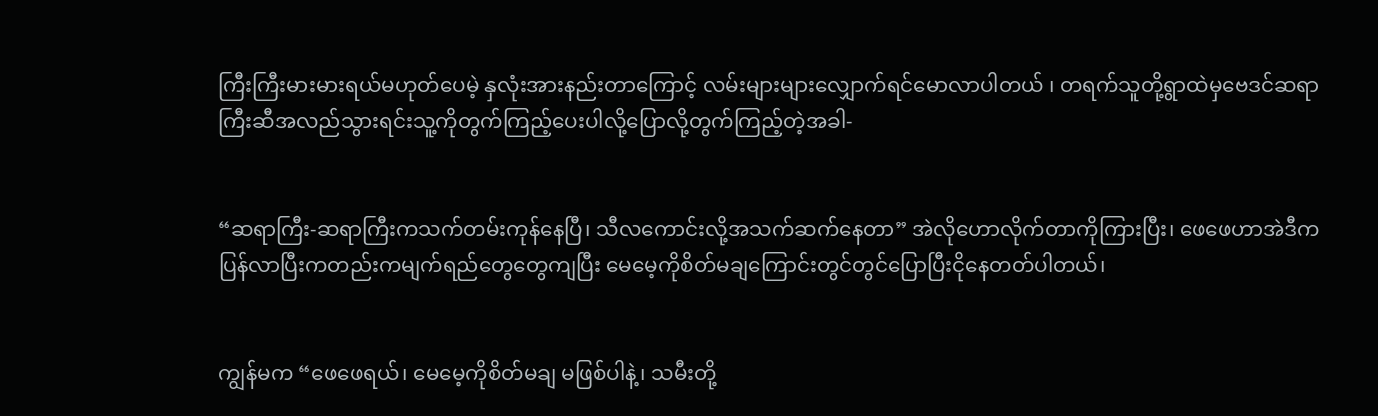ကြီးကြီးမားမားရယ်မဟုတ်ပေမဲ့ နှလုံးအားနည်းတာကြောင့် လမ်းများများလျှောက်ရင်မောလာပါတယ် ၊ တရက်သူတို့ရွာထဲမှဗေဒင်ဆရာကြီးဆီအလည်သွားရင်းသူ့ကိုတွက်ကြည့်ပေးပါလို့ပြောလို့တွက်ကြည့်တဲ့အခါ-


“ဆရာကြီး-ဆရာကြီးကသက်တမ်းကုန်နေပြီ၊ သီလကောင်းလို့အသက်ဆက်နေတာ” အဲလိုဟောလိုက်တာကိုကြားပြီး၊ ဖေဖေဟာအဲဒီကပြန်လာပြီးကတည်းကမျက်ရည်တွေတွေကျပြီး မေမေ့ကိုစိတ်မချကြောင်းတွင်တွင်ပြောပြီးငိုနေတတ်ပါတယ်၊


ကျွန်မက “ဖေဖေရယ်၊ မေမေ့ကိုစိတ်မချ မဖြစ်ပါနဲ့၊ သမီးတို့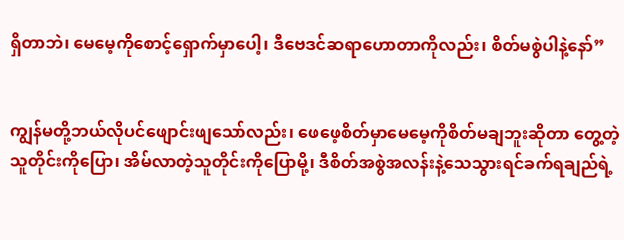ရှိတာဘဲ၊ မေမေ့ကိုစောင့်ရှောက်မှာပေါ့၊ ဒီဗေဒင်ဆရာဟောတာကိုလည်း၊ စိတ်မစွဲပါနဲ့နော်”


ကျွန်မတို့ဘယ်လိုပင်ဖျောင်းဖျသော်လည်း၊ ဖေဖေ့စိတ်မှာမေမေ့ကိုစိတ်မချဘူးဆိုတာ တွေ့တဲ့သူတိုင်းကိုပြော၊ အိမ်လာတဲ့သူတိုင်းကိုပြောမို့၊ ဒီစိတ်အစွဲအလန်းနဲ့သေသွားရင်ခက်ရချည်ရဲ့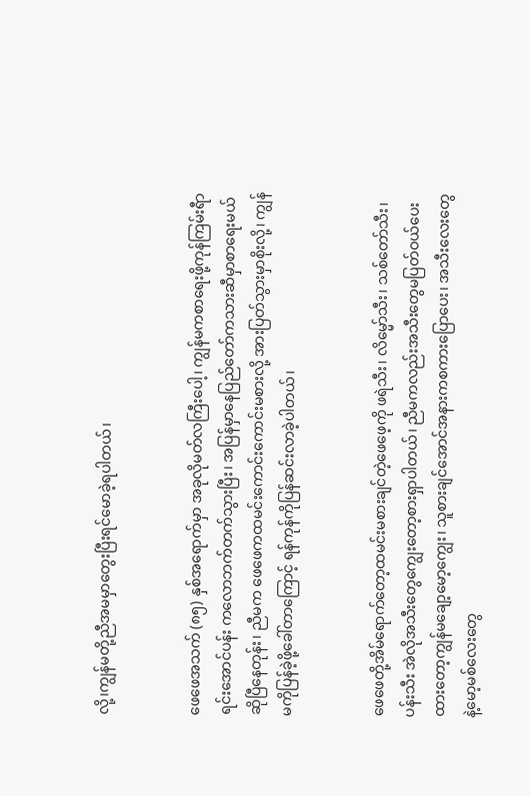လို့၊ကျွန်မတို့ညီအမမှာတွေးပြီးရင်မောခဲ့ရပါတယ်၊


ဖေဖေအသက် (၈၅) နှစ်အရောက်မှာ အခုလိုမတ်လကြီးပေါ့၊ ကျွန်မကစာရေးဖို့ကုန်ကြမ်းရီာရင်းအောင်ပန်း ကလောဘက်တက်သွားပြီး၊ အပြန်မှာနေပြည်တော်ကသားဆီမှာစာရေးမယ်ဆိုပြီနေတုန်း၊ ညီမက ဖေဖေကထမင်းကောင်းကောင်းမစားလို့ အားပြတ်သွားမှာစိုးလို့၊ ကျွန်မကိုပြန်ခဲ့ဖို့ခေါ်တာကြောင့် ရန်ကုန်ကိုပြန်ဆင်းလာခဲ့ပါတယ်၊


ဖေဖေတို့အိမ်ရောက်တော့ထမင်းမစားချင်တဲ့ဖေဖေ့ကို ဖရဲသီး၊ လိမ္မော်သီး၊ သစ်တော်သီး၊ ပန်းသီး အဲလိုအသီးတွေကျွေးတော့စားရှာပါတယ်၊ ညီမကလည်းအသီးတွေမပြတ်ဝယ်ပေးထားတော့ကျွန်မချော့မော့ကျွေး၊ သူစားချင်အောင်အနားကစကားပြောပေး၊ အသီးလေးတွေနဲ့မော့မစ်လေးတွေ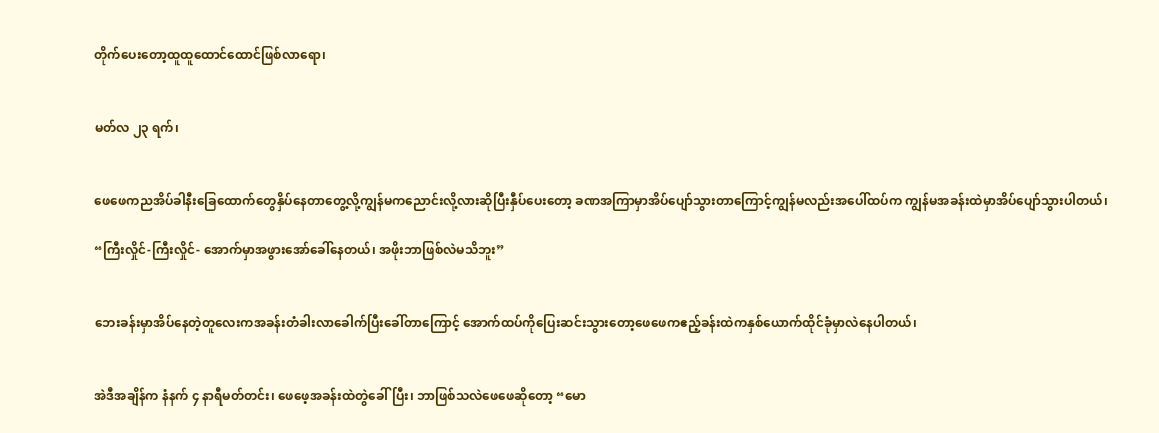တိုက်ပေးတော့ထူထူထောင်ထောင်ဖြစ်လာရော၊


မတ်လ ၂၃ ရက်၊


ဖေဖေကညအိပ်ခါနီးခြေထောက်တွေနှိပ်နေတာတွေ့လို့ကျွန်မကညောင်းလို့လားဆိုပြီးနှီပ်ပေးတော့ ခဏအကြာမှာအိပ်ပျော်သွားတာကြောင့်ကျွန်မလည်းအပေါ်ထပ်က ကျွန်မအခန်းထဲမှာအိပ်ပျော်သွားပါတယ်၊

“ကြီးလှိုင်-ကြီးလှိုင်- အောက်မှာအဖွားအော်ခေါ်နေတယ်၊ အဖိုးဘာဖြစ်လဲမသိဘူး”


ဘေးခန်းမှာအိပ်နေတဲ့တူလေးကအခန်းတံခါးလာခေါက်ပြီးခေါ်တာကြောင့် အောက်ထပ်ကိုပြေးဆင်းသွားတော့ဖေဖေကဧည့်ခန်းထဲကနှစ်ယောက်ထိုင်ခုံမှာလဲနေပါတယ်၊


အဲဒီအချိန်က နံနက် ၄ နာရီမတ်တင်း၊ ဖေဖေ့အခန်းထဲတွဲခေါ်ပြီး၊ ဘာဖြစ်သလဲဖေဖေဆိုတော့ “မော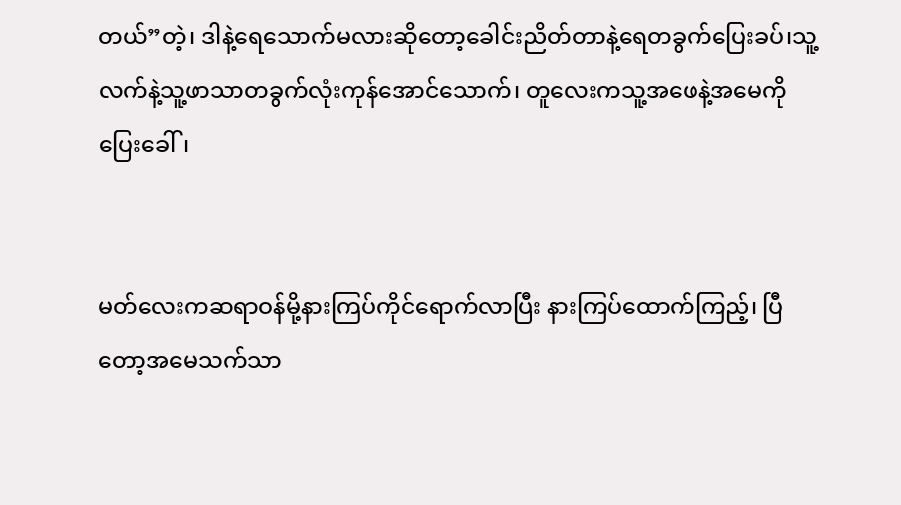တယ်”တဲ့၊ ဒါနဲ့ရေသောက်မလားဆိုတော့ခေါင်းညိတ်တာနဲ့ရေတခွက်ပြေးခပ်၊သူ့လက်နဲ့သူ့ဖာသာတခွက်လုံးကုန်အောင်သောက်၊ တူလေးကသူ့အဖေနဲ့အမေကိုပြေးခေါ်၊


မတ်လေးကဆရာဝန်မို့နားကြပ်ကိုင်ရောက်လာပြီး နားကြပ်ထောက်ကြည့်၊ ပြီတော့အမေသက်သာ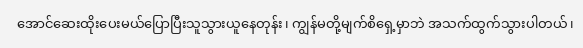အောင်ဆေးထိုးပေးမယ်ပြောပြီးသူသွားယူနေတုန်း၊ ကျွန်မတို့မျက်စိရှေ့မှာဘဲ အသက်ထွက်သွားပါတယ်၊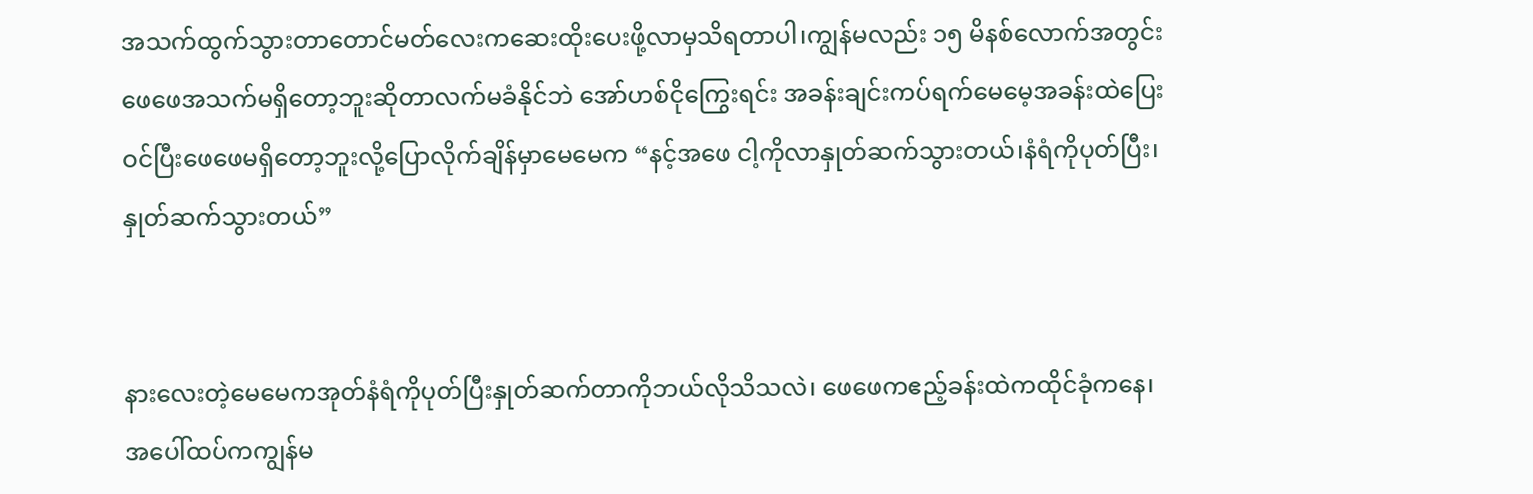အသက်ထွက်သွားတာတောင်မတ်လေးကဆေးထိုးပေးဖို့လာမှသိရတာပါ၊ကျွန်မလည်း ၁၅ မိနစ်လောက်အတွင်းဖေဖေအသက်မရှိတော့ဘူးဆိုတာလက်မခံနိုင်ဘဲ အော်ဟစ်ငိုကြွေးရင်း အခန်းချင်းကပ်ရက်မေမေ့အခန်းထဲပြေးဝင်ပြီးဖေဖေမရှိတော့ဘူးလို့ပြောလိုက်ချိန်မှာမေမေက “နင့်အဖေ ငါ့ကိုလာနှုတ်ဆက်သွားတယ်၊နံရံကိုပုတ်ပြီး၊နှုတ်ဆက်သွားတယ်”


နားလေးတဲ့မေမေကအုတ်နံရံကိုပုတ်ပြီးနှုတ်ဆက်တာကိုဘယ်လိုသိသလဲ၊ ဖေဖေကဧည့်ခန်းထဲကထိုင်ခုံကနေ၊ အပေါ်ထပ်ကကျွန်မ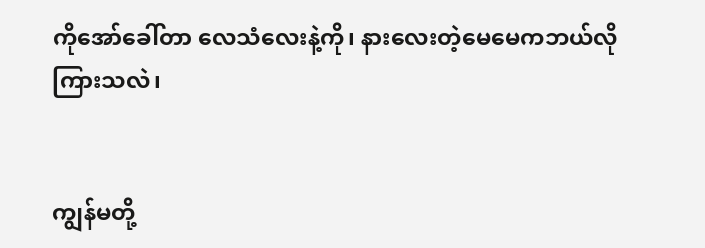ကိုအော်ခေါ်တာ လေသံလေးနဲ့ကို၊ နားလေးတဲ့မေမေကဘယ်လိုကြားသလဲ၊


ကျွန်မတို့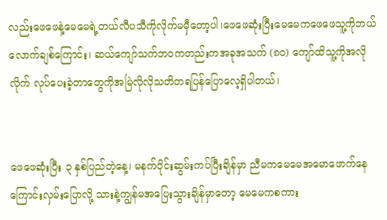လည်းဖေဖေနဲ့မေမေရဲ့တယ်လီပသီကိုလိုက်မမှီတော့ပါ၊ဖေဖေဆုံးပြီးမေမေကဖေဖေသူ့ကိုဘယ်လောက်ချစ်ကြောင်း၊ ဆယ်ကျော်သက်ဘဝကတည်းကအခုအသက် (၈၀) ကျော်ထိသူ့ကိုအလိုလိုက် လုပ်ပေးခဲ့တာတွေကိုအမြဲလိုလိုသတိတရပြန်ပြောလေ့ရှိပါတယ်၊


ဖေဖေဆုံးပြီး ၃ နှစ်ပြည်တဲ့နေ့၊ မနက်ပိုင်းဆွမ်းကပ်ပြီးချိန်မှာ ညီမကမေမေအမောဖောက်နေကြောင်းလှမ်းပြောလို့ သားနဲ့ကျွန်မအပြေးသွားချိန်မှာတော့ မေမေကစကား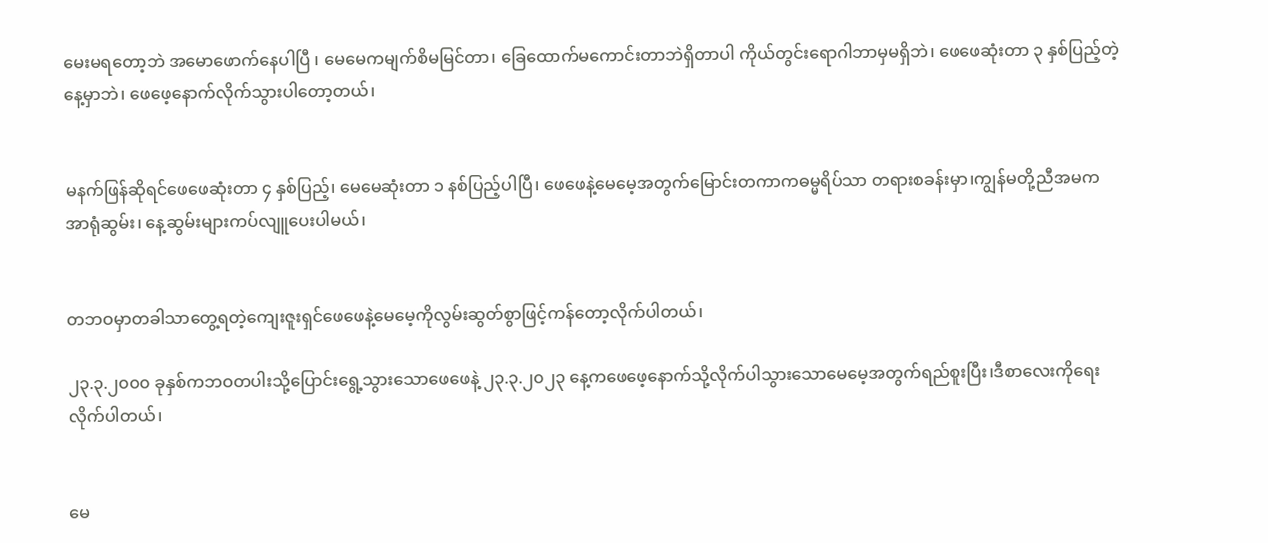မေးမရတော့ဘဲ အမောဖောက်နေပါပြီ ၊ မေမေကမျက်စိမမြင်တာ၊ ခြေထောက်မကောင်းတာဘဲရှိတာပါ ကိုယ်တွင်းရောဂါဘာမှမရှိဘဲ၊ ဖေဖေဆုံးတာ ၃ နှစ်ပြည့်တဲ့နေ့မှာဘဲ၊ ဖေဖေ့နောက်လိုက်သွားပါတော့တယ်၊


မနက်ဖြန်ဆိုရင်ဖေဖေဆုံးတာ ၄ နှစ်ပြည့်၊ မေမေဆုံးတာ ၁ နစ်ပြည့်ပါပြီ၊ ဖေဖေနဲ့မေမေ့အတွက်မြောင်းတကာကဓမ္မရိပ်သာ တရားစခန်းမှာ၊ကျွန်မတို့ညီအမကအာရုံဆွမ်း၊ နေ့ဆွမ်းများကပ်လျူပေးပါမယ်၊


တဘဝမှာတခါသာတွေ့ရတဲ့ကျေးဇူးရှင်ဖေဖေနဲ့မေမေ့ကိုလွမ်းဆွတ်စွာဖြင့်ကန်တော့လိုက်ပါတယ်၊

၂၃.၃.၂၀၀၀ ခုနှစ်ကဘဝတပါးသို့ပြောင်းရွေ့သွားသောဖေဖေနဲ့ ၂၃.၃.၂၀၂၃ နေ့ကဖေဖေ့နောက်သို့လိုက်ပါသွားသောမေမေ့အတွက်ရည်စူးပြီး၊ဒီစာလေးကိုရေးလိုက်ပါတယ်၊


မေ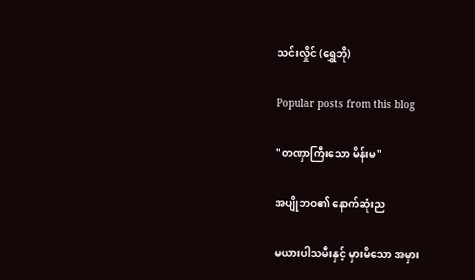သင်းလှိုင် (ရွှေဘို)

Popular posts from this blog

"တဏှာကြီးသော မိန်းမ"

အပျိုဘဝ၏ နောက်ဆုံးည

မယားပါသမီးနှင့် မှားမိသော အမှား